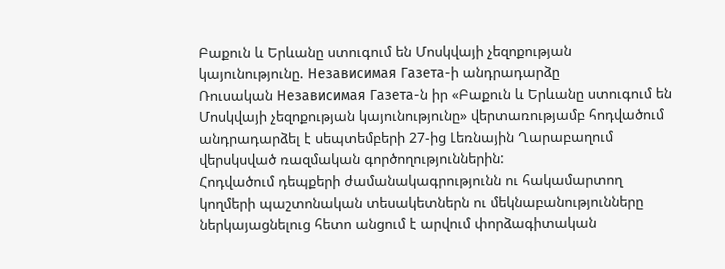Բաքուն և Երևանը ստուգում են Մոսկվայի չեզոքության կայունությունը. Независимая Газета-ի անդրադարձը
Ռուսական Независимая Газета-ն իր «Բաքուն և Երևանը ստուգում են Մոսկվայի չեզոքության կայունությունը» վերտառությամբ հոդվածում անդրադարձել է սեպտեմբերի 27-ից Լեռնային Ղարաբաղում վերսկսված ռազմական գործողություններին:
Հոդվածում դեպքերի ժամանակագրությունն ու հակամարտող կողմերի պաշտոնական տեսակետներն ու մեկնաբանությունները ներկայացնելուց հետո անցում է արվում փորձագիտական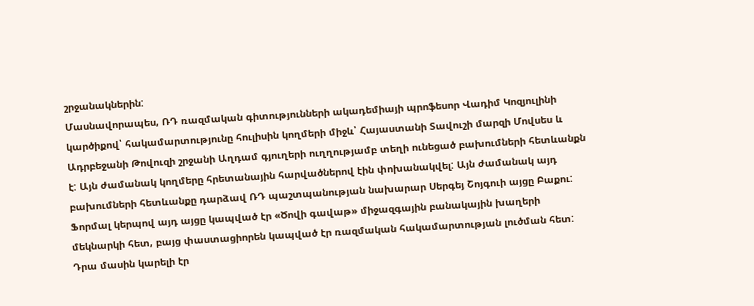շրջանակներին:
Մասնավորապես, ՌԴ ռազմական գիտությունների ակադեմիայի պրոֆեսոր Վադիմ Կոզյուլինի կարծիքով՝ հակամարտությունը հուլիսին կողմերի միջև՝ Հայաստանի Տավուշի մարզի Մովսես և Ադրբեջանի Թովուզի շրջանի Աղդամ գյուղերի ուղղությամբ տեղի ունեցած բախումների հետևանքն է: Այն ժամանակ կողմերը հրետանային հարվածներով էին փոխանակվել: Այն ժամանակ այդ բախումների հետևանքը դարձավ ՌԴ պաշտպանության նախարար Սերգեյ Շոյգուի այցը Բաքու: Ֆորմալ կերպով այդ այցը կապված էր «Ծովի գավաթ» միջազգային բանակային խաղերի մեկնարկի հետ, բայց փաստացիորեն կապված էր ռազմական հակամարտության լուծման հետ: Դրա մասին կարելի էր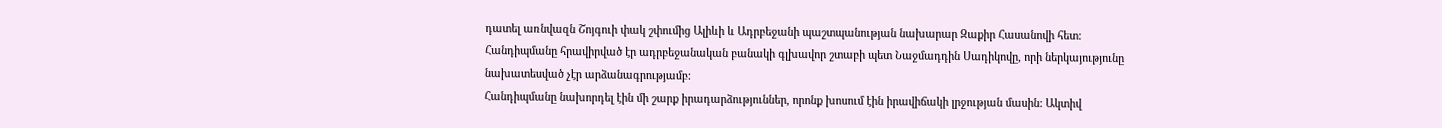դատել առնվազն Շոյգուի փակ շփումից Ալիևի և Ադրբեջանի պաշտպանության նախարար Զաքիր Հասանովի հետ: Հանդիպմանը հրավիրված էր ադրբեջանական բանակի գլխավոր շտաբի պետ Նաջմադդին Սադիկովը, որի ներկայությունը նախատեսված չէր արձանագրությամբ:
Հանդիպմանը նախորդել էին մի շարք իրադարձություններ, որոնք խոսում էին իրավիճակի լրջության մասին: Ակտիվ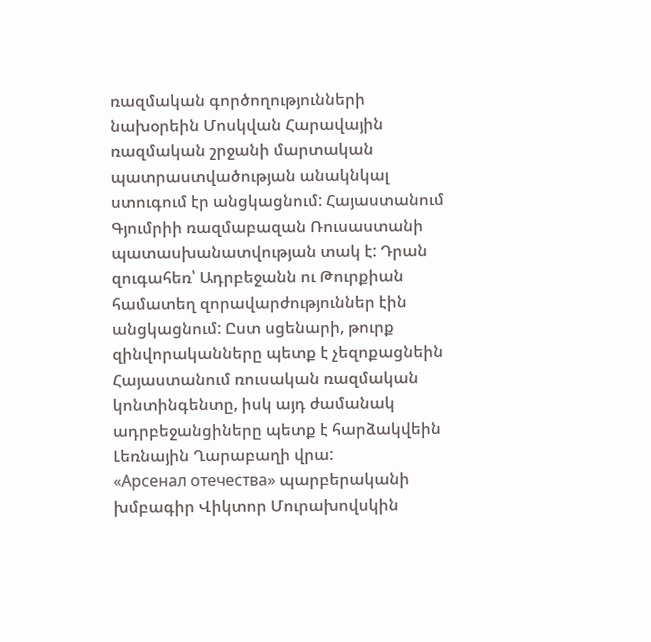ռազմական գործողությունների նախօրեին Մոսկվան Հարավային ռազմական շրջանի մարտական պատրաստվածության անակնկալ ստուգում էր անցկացնում: Հայաստանում Գյումրիի ռազմաբազան Ռուսաստանի պատասխանատվության տակ է: Դրան զուգահեռ՝ Ադրբեջանն ու Թուրքիան համատեղ զորավարժություններ էին անցկացնում: Ըստ սցենարի, թուրք զինվորականները պետք է չեզոքացնեին Հայաստանում ռուսական ռազմական կոնտինգենտը, իսկ այդ ժամանակ ադրբեջանցիները պետք է հարձակվեին Լեռնային Ղարաբաղի վրա:
«Арсенал отечества» պարբերականի խմբագիր Վիկտոր Մուրախովսկին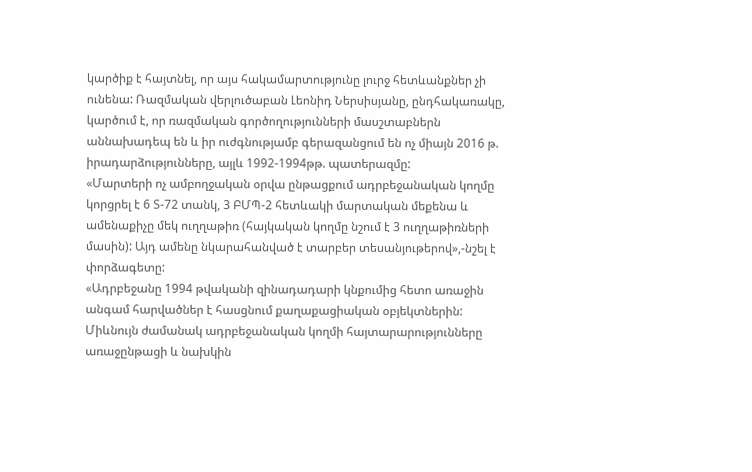կարծիք է հայտնել, որ այս հակամարտությունը լուրջ հետևանքներ չի ունենա: Ռազմական վերլուծաբան Լեոնիդ Ներսիսյանը, ընդհակառակը, կարծում է, որ ռազմական գործողությունների մասշտաբներն աննախադեպ են և իր ուժգնությամբ գերազանցում են ոչ միայն 2016 թ. իրադարձությունները, այլև 1992-1994թթ. պատերազմը:
«Մարտերի ոչ ամբողջական օրվա ընթացքում ադրբեջանական կողմը կորցրել է 6 Տ-72 տանկ, 3 ԲՄՊ-2 հետևակի մարտական մեքենա և ամենաքիչը մեկ ուղղաթիռ (հայկական կողմը նշում է 3 ուղղաթիռների մասին): Այդ ամենը նկարահանված է տարբեր տեսանյութերով»,-նշել է փորձագետը:
«Ադրբեջանը 1994 թվականի զինադադարի կնքումից հետո առաջին անգամ հարվածներ է հասցնում քաղաքացիական օբյեկտներին: Միևնույն ժամանակ ադրբեջանական կողմի հայտարարությունները առաջընթացի և նախկին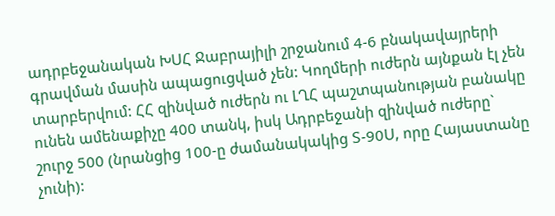ադրբեջանական ԽՍՀ Ջաբրայիլի շրջանում 4-6 բնակավայրերի գրավման մասին ապացուցված չեն: Կողմերի ուժերն այնքան էլ չեն տարբերվում: ՀՀ զինված ուժերն ու ԼՂՀ պաշտպանության բանակը ունեն ամենաքիչը 400 տանկ, իսկ Ադրբեջանի զինված ուժերը` շուրջ 500 (նրանցից 100-ը ժամանակակից Տ-90Ս, որը Հայաստանը չունի):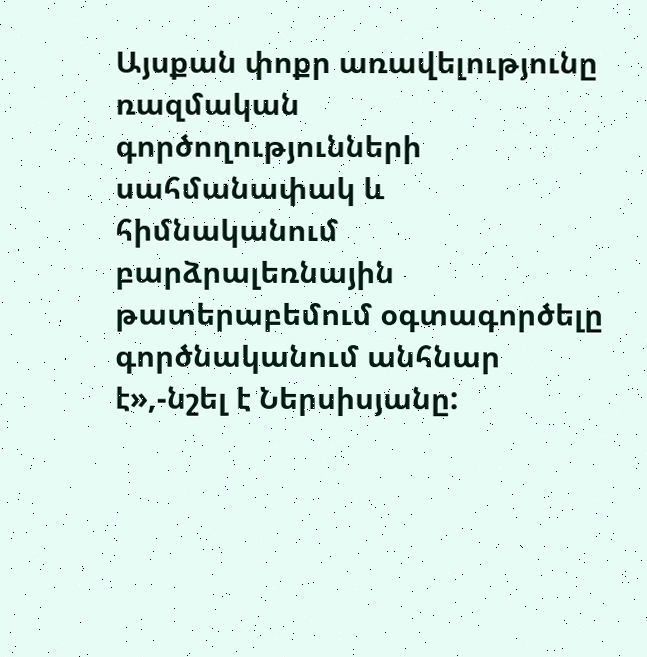Այսքան փոքր առավելությունը ռազմական գործողությունների սահմանափակ և հիմնականում բարձրալեռնային թատերաբեմում օգտագործելը գործնականում անհնար է»,-նշել է Ներսիսյանը: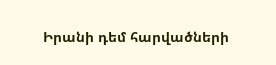Իրանի դեմ հարվածների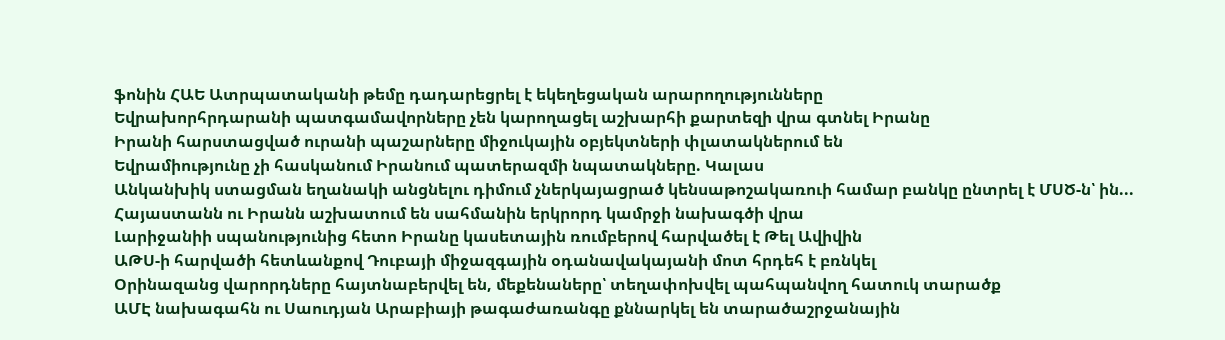ֆոնին ՀԱԵ Ատրպատականի թեմը դադարեցրել է եկեղեցական արարողությունները
Եվրախորհրդարանի պատգամավորները չեն կարողացել աշխարհի քարտեզի վրա գտնել Իրանը
Իրանի հարստացված ուրանի պաշարները միջուկային օբյեկտների փլատակներում են
Եվրամիությունը չի հասկանում Իրանում պատերազմի նպատակները. Կալաս
Անկանխիկ ստացման եղանակի անցնելու դիմում չներկայացրած կենսաթոշակառուի համար բանկը ընտրել է ՄՍԾ-ն՝ ին...
Հայաստանն ու Իրանն աշխատում են սահմանին երկրորդ կամրջի նախագծի վրա
Լարիջանիի սպանությունից հետո Իրանը կասետային ռումբերով հարվածել է Թել Ավիվին
ԱԹՍ-ի հարվածի հետևանքով Դուբայի միջազգային օդանավակայանի մոտ հրդեհ է բռնկել
Օրինազանց վարորդները հայտնաբերվել են, մեքենաները՝ տեղափոխվել պահպանվող հատուկ տարածք
ԱՄԷ նախագահն ու Սաուդյան Արաբիայի թագաժառանգը քննարկել են տարածաշրջանային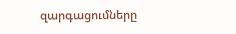զարգացումները